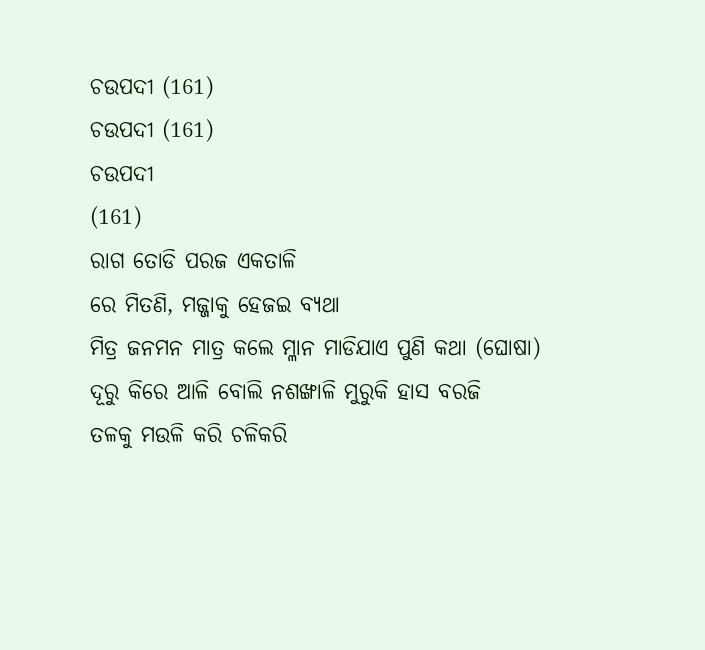ଚଉପଦୀ (161)
ଚଉପଦୀ (161)
ଚଉପଦୀ
(161)
ରାଗ ତୋଡି ପରଜ ଏକତାଳି
ରେ ମିତଣି, ମଜ୍ଜାକୁ ହେଜଇ ବ୍ୟଥା
ମିତ୍ର ଜନମନ ମାତ୍ର କଲେ ମ୍ଳାନ ମାଡିଯାଏ ପୁଣି କଥା (ଘୋଷା)
ଦୂରୁ କିରେ ଆଳି ବୋଲି ନଶଙ୍ଖାଳି ମୁରୁକି ହାସ ବରଜି
ତଳକୁ ମଉଳି କରି ଚଳିକରି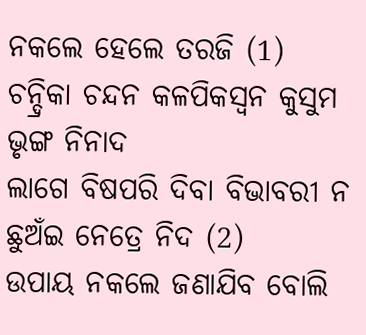ନକଲେ ହେଲେ ତରଜି (1)
ଚନ୍ଦ୍ରିକା ଚନ୍ଦନ କଳପିକସ୍ୱନ କୁସୁମ ଭୃଙ୍ଗ ନିନାଦ
ଲାଗେ ବିଷପରି ଦିବା ବିଭାବରୀ ନ ଛୁଅଁଇ ନେତ୍ରେ ନିଦ (2)
ଉପାୟ ନକଲେ ଜଣାଯିବ ବୋଲି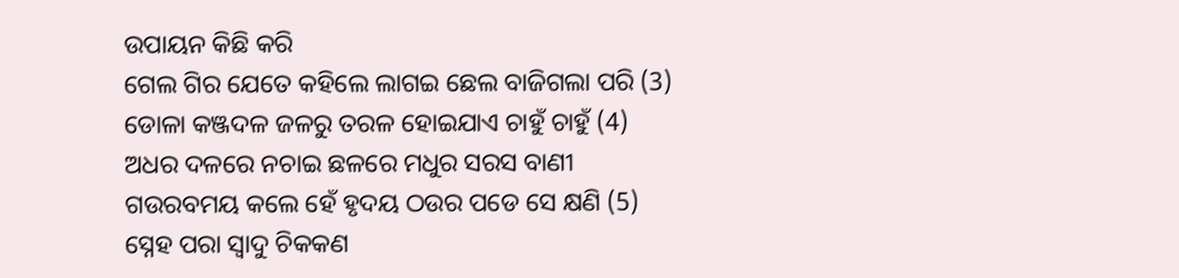ଉପାୟନ କିଛି କରି
ଗେଲ ଗିର ଯେତେ କହିଲେ ଲାଗଇ ଛେଲ ବାଜିଗଲା ପରି (3)
ଡୋଳା କଞ୍ଜଦଳ ଜଳରୁ ତରଳ ହୋଇଯାଏ ଚାହୁଁ ଚାହୁଁ (4)
ଅଧର ଦଳରେ ନଚାଇ ଛଳରେ ମଧୁର ସରସ ବାଣୀ
ଗଉରବମୟ କଲେ ହେଁ ହୃଦୟ ଠଉର ପଡେ ସେ କ୍ଷଣି (5)
ସ୍ନେହ ପରା ସ୍ୱାଦୁ ଚିକକଣ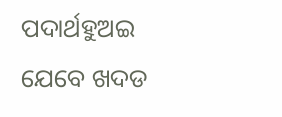ପଦାର୍ଥହୁଅଇ ଯେବେ ଖଦଡ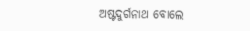ଅଷ୍ଟଦୁର୍ଗନାଥ ବୋଲେ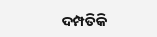ଦମ୍ପତିକି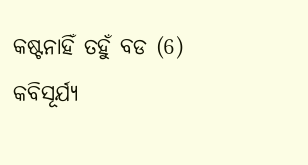କଷ୍ଟନାହିଁ ତହୁଁ ବଡ (6)
କବିସୂର୍ଯ୍ୟ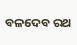ବଳଦେବ ରଥ